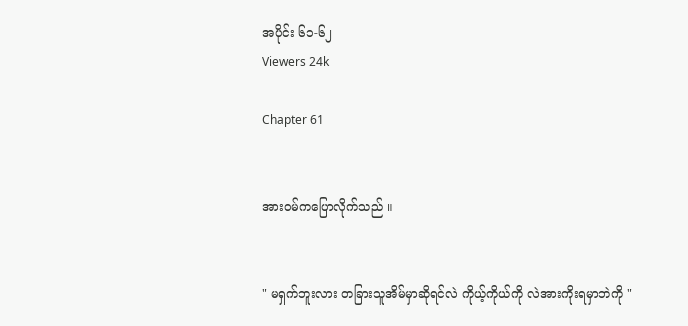အပိုင်း ၆၁-၆၂
Viewers 24k

Chapter 61


အားဝမ်ကပြောလိုက်သည် ။


" မရှက်ဘူးလား တခြားသူအိမ်မှာဆိုရင်လဲ ကိုယ့်ကိုယ်ကို လဲအားကိုးရမှာဘဲကို "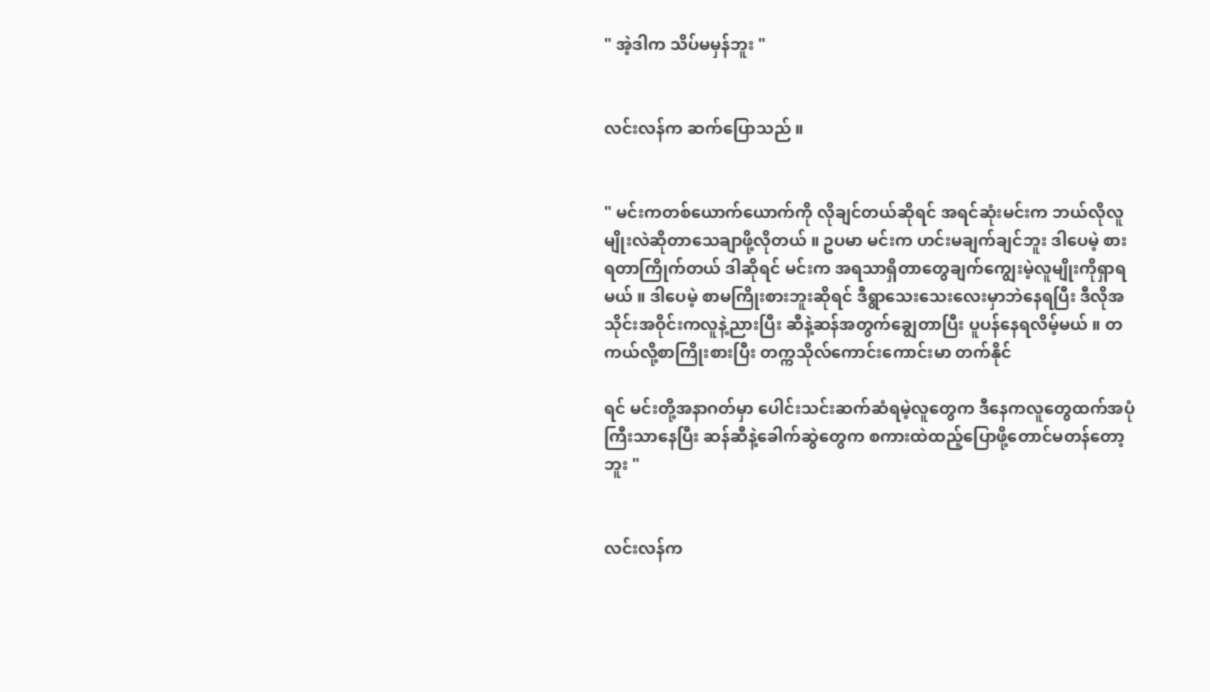" အဲ့ဒါက သိပ်မမှန်ဘူး "


လင်းလန်က ဆက်ပြောသည် ။


" မင်းကတစ်ယောက်ယောက်ကို လိုချင်တယ်ဆိုရင် အရင်ဆုံးမင်းက ဘယ်လိုလူမျိုးလဲဆိုတာသေချာဖို့လိုတယ် ။ ဥပမာ မင်းက ဟင်းမချက်ချင်ဘူး ဒါပေမဲ့ စားရတာကြိုက်တယ် ဒါဆိုရင် မင်းက အရသာရှိတာတွေချက်ကျွေးမဲ့လူမျိုးကိုရှာရမယ် ။ ဒါပေမဲ့ စာမကြိုးစားဘူးဆိုရင် ဒီရွာသေးသေးလေးမှာဘဲနေရပြီး ဒီလိုအသိုင်းအဝိုင်းကလူနဲ့ညားပြီး ဆီနဲ့ဆန်အတွက်ချွေတာပြီး ပူပန်နေရလိမ့်မယ် ။ တကယ်လို့စာကြိုးစားပြီး တက္ကသိုလ်ကောင်းကောင်းမာ တက်နိုင်

ရင် မင်းတို့အနာဂတ်မှာ ပေါင်းသင်းဆက်ဆံရမဲ့လူတွေက ဒီနေကလူတွေထက်အပုံကြီးသာနေပြီး ဆန်ဆီနဲ့ခေါက်ဆွဲတွေက စကားထဲထည့်ပြောဖို့တောင်မတန်တော့ဘူး "


လင်းလန်က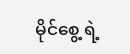မိုင်စွေ့ ရဲ့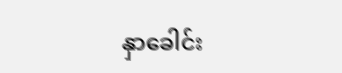နှာခေါင်း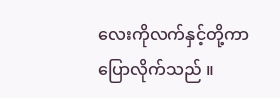လေးကိုလက်နှင့်တို့ကာပြောလိုက်သည် ။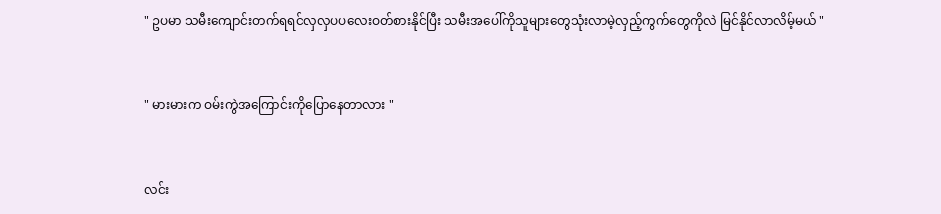" ဥပမာ သမီးကျောင်းတက်ရရင်လှလှပပလေးဝတ်စားနိုင်ပြီး သမီးအပေါ်ကိုသူများတွေသုံးလာမဲ့လှည့်ကွက်တွေကိုလဲ မြင်နိုင်လာလိမ့်မယ် "


" မားမားက ဝမ်းကွဲအကြောင်းကိုပြောနေတာလား "


လင်း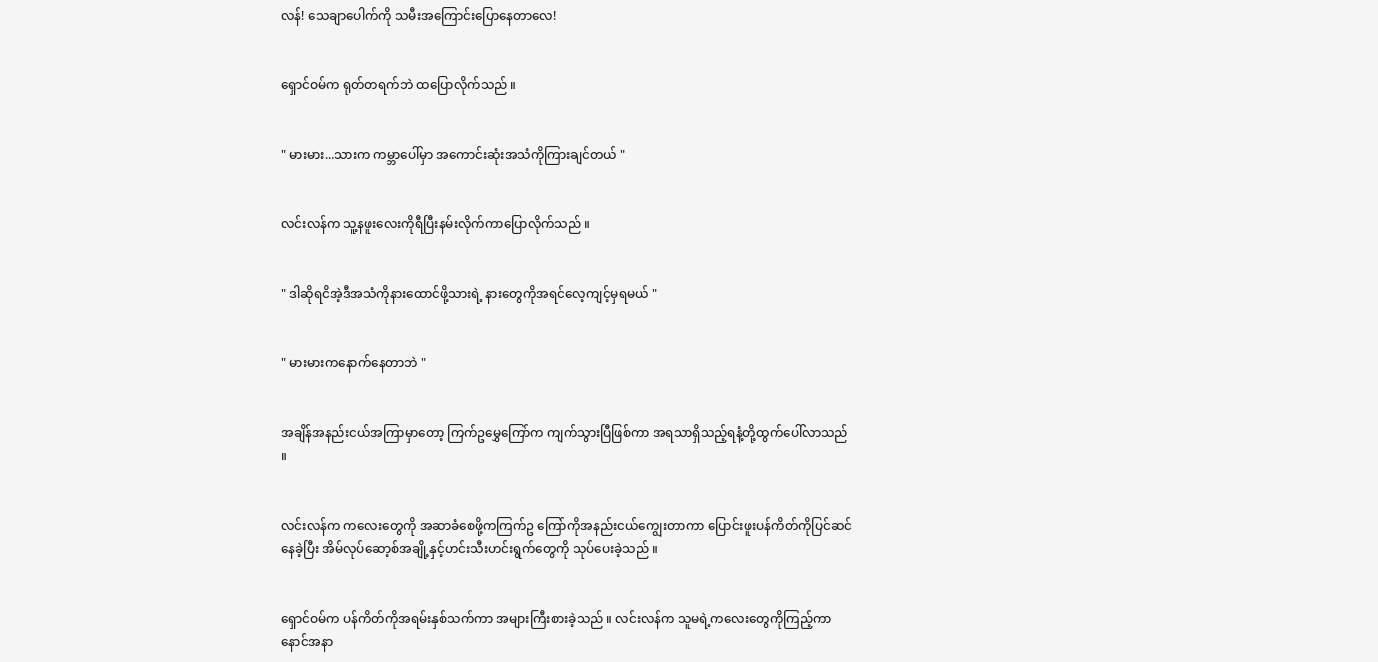လန်! သေချာပေါက်ကို သမီးအကြောင်းပြောနေတာလေ!


ရှောင်ဝမ်က ရုတ်တရက်ဘဲ ထပြောလိုက်သည် ။


" မားမား...သားက ကမ္ဘာပေါ်မှာ အကောင်းဆုံးအသံကိုကြားချင်တယ် "


လင်းလန်က သူ့နဖူးလေးကိုရီပြီးနမ်းလိုက်ကာပြောလိုက်သည် ။


" ဒါဆိုရငိအဲ့ဒီအသံကိုနားထောင်ဖို့သားရဲ့ နားတွေကိုအရင်လေ့ကျင့်မှရမယ် "


" မားမားကနောက်နေတာဘဲ "


အချိန်အနည်းငယ်အကြာမှာတော့ ကြက်ဥမွှေကြော်က ကျက်သွားပြီဖြစ်ကာ အရသာရှိသည့်ရနံ့တို့ထွက်ပေါ်လာသည် ။


လင်းလန်က ကလေးတွေကို အဆာခံစေဖို့ကကြက်ဥ ကြော်ကိုအနည်းငယ်ကျွေးတာကာ ပြောင်းဖူးပန်ကိတ်ကိုပြင်ဆင်နေခဲ့ပြီး အိမ်လုပ်ဆော့စ်အချို့နှင့်ဟင်းသီးဟင်းရွက်တွေကို သုပ်ပေးခဲ့သည် ။


ရှောင်ဝမ်က ပန်ကိတ်ကိုအရမ်းနှစ်သက်ကာ အများကြီးစားခဲ့သည် ။ လင်းလန်က သူမရဲ့ကလေးတွေကိုကြည့်ကာ နောင်အနာ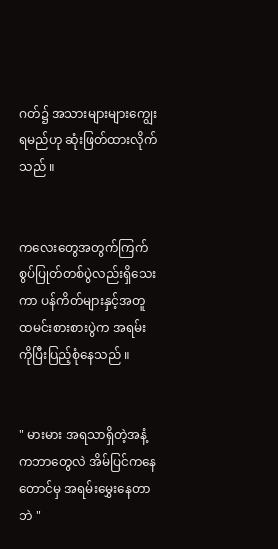ဂတ်၌ အသားများများကျွေးရမည်ဟု ဆုံးဖြတ်ထားလိုက်သည် ။


ကလေးတွေအတွက်ကြက်စွပ်ပြုတ်တစ်ပွဲလည်းရှိသေးကာ ပန်ကိတ်များနှင့်အတူ ထမင်းစားစားပွဲက အရမ်းကိုပြီးပြည့်စုံနေသည် ။


" မားမား အရသာရှိတဲ့အနံ့ကဘာတွေလဲ အိမ်ပြင်ကနေတောင်မှ အရမ်းမွှေးနေတာဘဲ "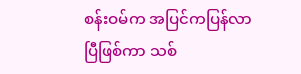စန်းဝမ်က အပြင်ကပြန်လာပြီဖြစ်ကာ သစ်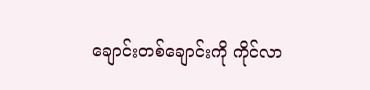ချောင်းတစ်ချောင်းကို ကိုင်လာ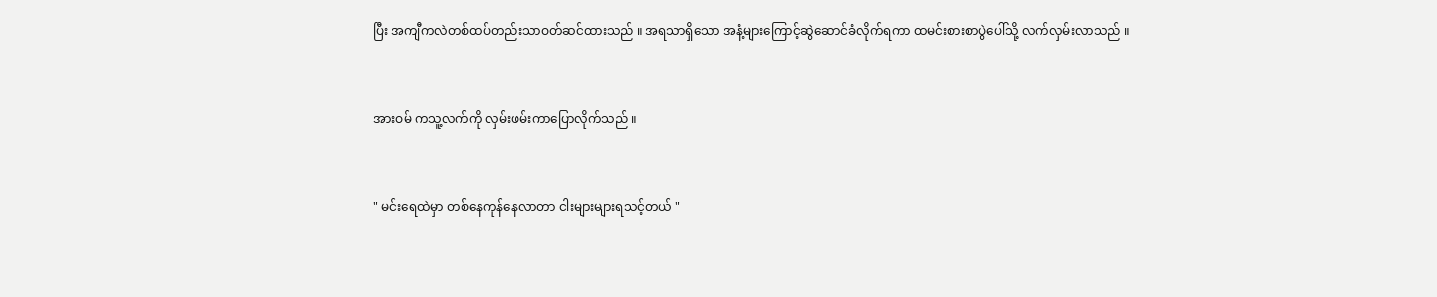ပြီး အကျီကလဲတစ်ထပ်တည်းသာဝတ်ဆင်ထားသည် ။ အရသာရှိသော အနံ့များကြောင့်ဆွဲဆောင်ခံလိုက်ရကာ ထမင်းစားစာပွဲပေါ်သို့ လက်လှမ်းလာသည် ။


အားဝမ် ကသူ့လက်ကို လှမ်းဖမ်းကာပြောလိုက်သည် ။


" မင်းရေထဲမှာ တစ်နေကုန်နေလာတာ ငါးများများရသင့်တယ် "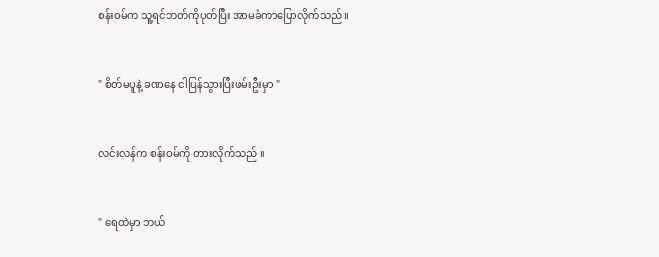စန်းဝမ်က သူ့ရင်ဘတ်ကိုပုတ်ပြီး အာမခံကာပြောလိုက်သည် ။


" စိတ်မပူနဲ့ ခဏနေ ငါပြန်သွားပြီးဖမ်းဦးမှာ "


လင်းလန်က စန်းဝမ်ကို တားလိုက်သည် ။


" ရေထဲမှာ ဘယ်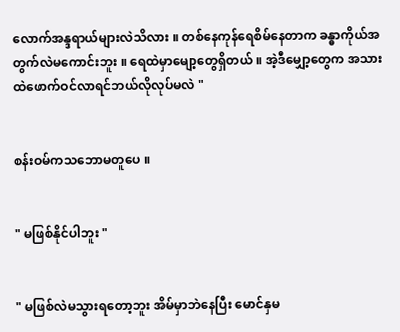လောက်အန္ဒရာယ်များလဲသိလား ။ တစ်နေကုန်ရေစိမ်နေတာက ခန္ဓာကိုယ်အတွက်လဲမကောင်းဘူး ။ ရေထဲမှာမျော့တွေရှိတယ် ။ အဲ့ဒီမျှော့တွေက အသားထဲဖောက်ဝင်လာရင်ဘယ်လိုလုပ်မလဲ "


စန်းဝမ်ကသဘောမတူပေ ။


" မဖြစ်နိုင်ပါဘူး "


" မဖြစ်လဲမသွားရတော့ဘူး အိမ်မှာဘဲနေပြီး မောင်နှမ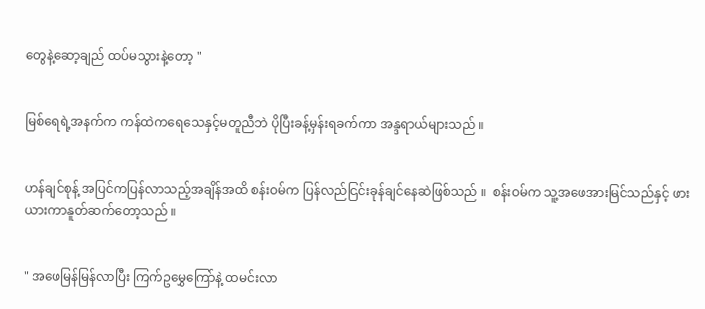တွေနဲ့ဆော့ချည် ထပ်မသွားနဲ့တော့ "


မြစ်ရေရဲ့အနက်က ကန်ထဲကရေသေနှင့်မတူညီဘဲ ပိုပြီးခန့်မှန်းရခက်ကာ အန္ဒရာယ်များသည် ။


ဟန်ချင်စုန့် အပြင်ကပြန်လာသည့်အချိန်အထိ စန်းဝမ်က ပြန်လည်ငြင်းခုန်ချင်နေဆဲဖြစ်သည် ။  စန်းဝမ်က သူ့အဖေအားမြင်သည်နှင့် ဖားယားကာနူတ်ဆက်တော့သည် ။


" အဖေမြန်မြန်လာပြီး ကြက်ဥမွှေကြော်နဲ့ ထမင်းလာ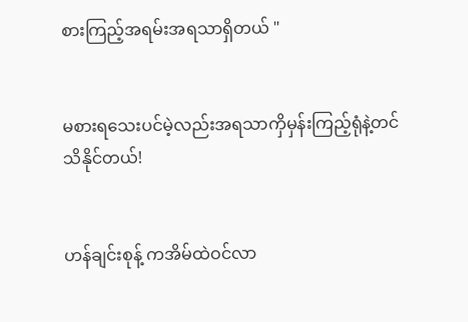စားကြည့်အရမ်းအရသာရှိတယ် "


မစားရသေးပင်မဲ့လည်းအရသာကှိမှန်းကြည့်ရုံနဲ့တင်သိနိုင်တယ်!


ဟန်ချင်းစုန့် ကအိမ်ထဲဝင်လာ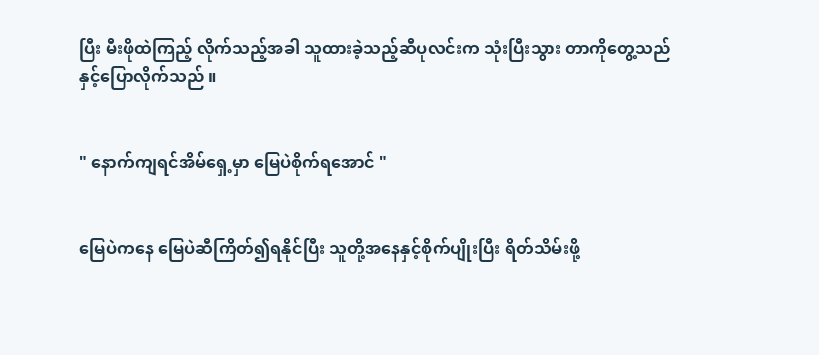ပြီး မီးဖိုထဲကြည့် လိုက်သည့်အခါ သူထားခဲ့သည့်ဆီပုလင်းက သုံးပြီးသွား တာကိုတွေ့သည်နှင့်ပြောလိုက်သည် ။


" နောက်ကျရင်အိမ်ရှေ့မှာ မြေပဲစိုက်ရအောင် "


မြေပဲကနေ မြေပဲဆီကြိတ်၍ရနိုင်ပြီး သူတို့အနေနှင့်စိုက်ပျိုးပြီး ရိတ်သိမ်းဖို့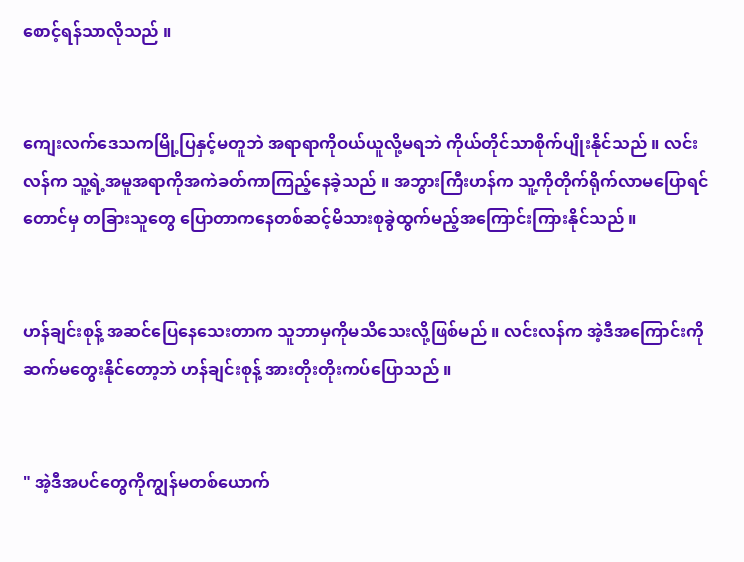စောင့်ရန်သာလိုသည် ။


ကျေးလက်ဒေသကမြို့ပြနှင့်မတူဘဲ အရာရာကိုဝယ်ယူလို့မရဘဲ ကိုယ်တိုင်သာစိုက်ပျိုးနိုင်သည် ။ လင်းလန်က သူ့ရဲ့အမူအရာကိုအကဲခတ်ကာကြည့်နေခဲ့သည် ။ အဘွားကြီးဟန်က သူ့ကိုတိုက်ရိုက်လာမပြောရင်တောင်မှ တခြားသူတွေ ပြောတာကနေတစ်ဆင့်မိသားစုခွဲထွက်မည့်အကြောင်းကြားနိုင်သည် ။


ဟန်ချင်းစုန့် အဆင်ပြေနေသေးတာက သူဘာမှကိုမသိသေးလို့ဖြစ်မည် ။ လင်းလန်က အဲ့ဒီအကြောင်းကိုဆက်မတွေးနိုင်တော့ဘဲ ဟန်ချင်းစုန့် အားတိုးတိုးကပ်ပြောသည် ။


" အဲ့ဒီအပင်တွေကိုကျွန်မတစ်ယောက်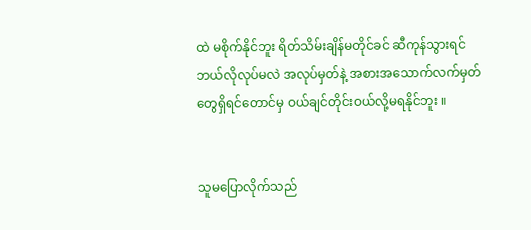ထဲ မစိုက်နိုင်ဘူး ရိတ်သိမ်းချိန်မတိုင်ခင် ဆီကုန်သွားရင်ဘယ်လိုလုပ်မလဲ အလုပ်မှတ်နဲ့ အစားအသောက်လက်မှတ်တွေရှိရင်တောင်မှ ဝယ်ချင်တိုင်းဝယ်လို့မရနိုင်ဘူး ။


သူမပြောလိုက်သည်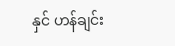နှင် ဟန်ချင်း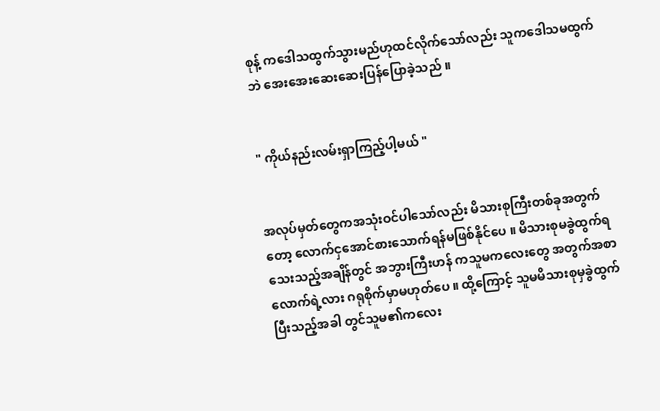စုန့် ကဒေါသထွက်သွားမည်ဟုထင်လိုက်သော်လည်း သူကဒေါသမထွက်ဘဲ အေးအေးဆေးဆေးပြန်ပြောခဲ့သည် ။


" ကိုယ်နည်းလမ်းရှာကြည့်ပါ့မယ် "


အလုပ်မှတ်တွေကအသုံးဝင်ပါသော်လည်း မိသားစုကြီးတစ်ခုအတွက်တော့ လောက်ငှအောင်စားသောက်ရန်မဖြစ်နိုင်ပေ ။ မိသားစုမခွဲထွက်ရသေးသည့်အချိန်တွင် အဘွားကြီးဟန် ကသူမကလေးတွေ အတွက်အစာလောက်ရဲ့လား ဂရုစိုက်မှာမဟုတ်ပေ ။ ထို့ကြောင့် သူမမိသားစုမှခွဲထွက်ပြီးသည့်အခါ တွင်သူမ၏ကလေး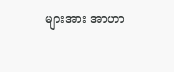များအား အာဟာ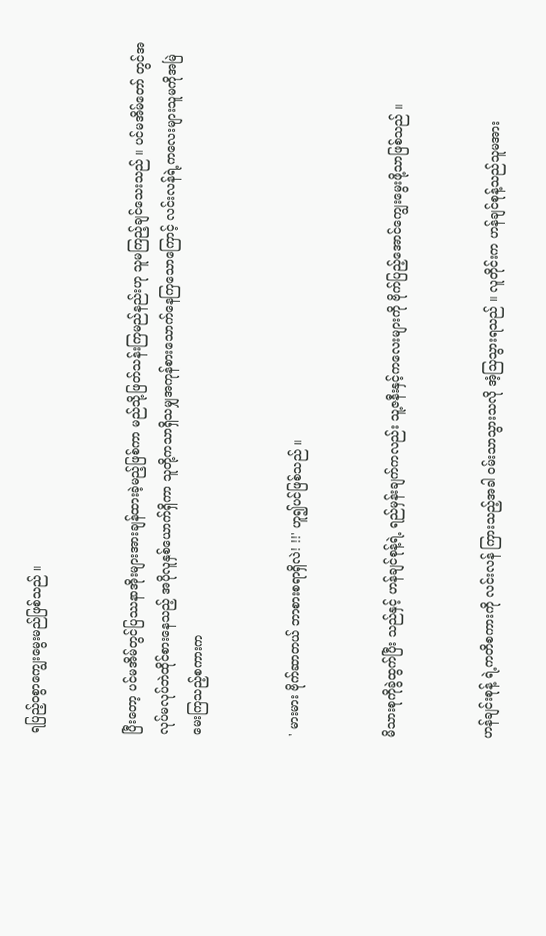ရပြည့်ဝစွာကျွေးမွေးမည်ဖြစ်သည် ။


ပြီးတော့ ပင်မအိမ်တွင်ပြဿနာအိုးများအားချန်ထားခဲ့မည့်ဖြစ်ကာ မည်သို့ဖြတ်သန်းကြမည်နည်းဟု သူမကြည့်ချင်သေးသည် ။ ပင်မအိမ်တော် တွင်အလုပ်မလုပ်ဘဲထိုင်စားနေသည့် အပိုလူနှစ်ယောက်ရှိကာ သူတို့ကသာရှိသမျှအကုန်စားသောက်နေကြသောကြောင့် လင်းလန်ရဲ့ကလေးများသူမကိုအမြဲမေးကြသည့်စကားက


' မားမား ဗိုက်ဆာတယ် ဘာစားစရာရှိလဲ! !!' ဟူ၍ပင်ဖြစ်သည် ။


မိသားစုကိုခွဲထွက်ပြီး သည်နှင့် ဟန်ချင်စုန့်ရဲ့ ရည်မှန်းချက်ကလည်း သူ့ဇနီးနှင့်ကလေးများကို ဗိုက်ပြည့်အောင်ကျွေးမွေးဖို့သာဖြစ်သည် ။


ဟန်ချင်းစုန့် ရဲ့ကတိစကားကို လင်းလန် ကြားသည့်အခါ ဝမ်းသာသွားသလို အံ့သြသွားရသည် ။ လူတိုင်းက ဟန်ချင်စုန့်သည်သူမအား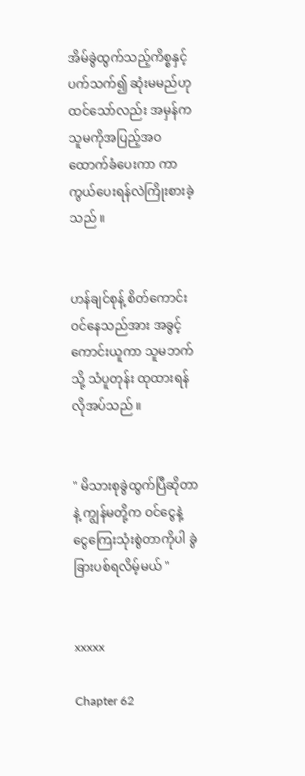အိမ်ခွဲထွက်သည့်ကိစ္စနှင့်ပက်သက်၍ ဆုံးမမည်ဟုထင်သော်လည်း အမှန်ကသူမကိုအပြည့်အဝထောက်ခံပေးကာ ကာကွယ်ပေးရန်လဲကြိုးစားခဲ့သည် ။


ဟန်ချင်စုန့် စိတ်ကောင်းဝင်နေသည်အား အခွင့်ကောင်းယူကာ သူမဘက်သို့ သံပူတုန်း ထုထားရန်လိုအပ်သည် ။


" မိသားစုခွဲထွက်ပြီဆိုတာနဲ့ ကျွန်မတို့က ဝင်ငွေနဲ့ ငွေကြေးသုံးစွဲတာကိုပါ ခွဲခြားပစ်ရလိမ့်မယ် "


xxxxx

Chapter 62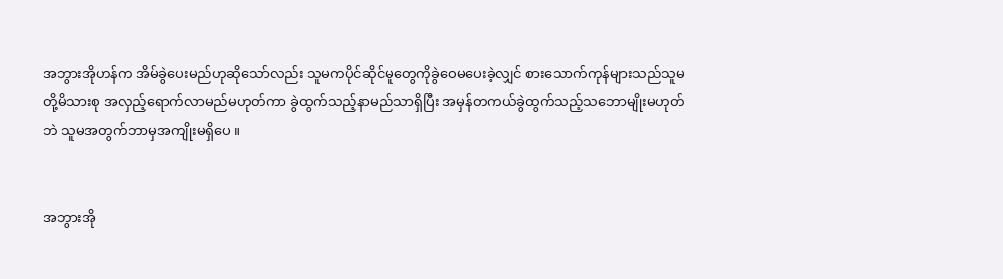အဘွားအိုဟန်က အိမ်ခွဲပေးမည်ဟုဆိုသော်လည်း သူမကပိုင်ဆိုင်မူတွေကိုခွဲဝေမပေးခဲ့လျှင် စားသောက်ကုန်များသည်သူမတို့မိသားစု အလှည့်ရောက်လာမည်မဟုတ်ကာ ခွဲထွက်သည့်နာမည်သာရှိပြီး အမှန်တကယ်ခွဲထွက်သည့်သဘောမျိုးမဟုတ်ဘဲ သူမအတွက်ဘာမှအကျိုးမရှိပေ ။


အဘွားအို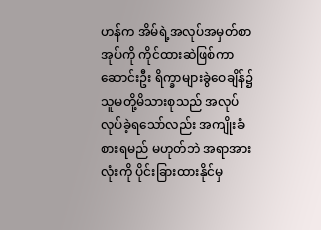ဟန်က အိမ်ရဲ့အလုပ်အမှတ်စာအုပ်ကို ကိုင်ထားဆဲဖြစ်ကာ ဆောင်းဦး ရိက္ခာများခွဲဝေချိန်၌ သူမတို့မိသားစုသည် အလုပ်လုပ်ခဲ့ရသော်လည်း အကျိုးခံစားရမည် မဟုတ်ဘဲ အရာအားလုံးကို ပိုင်းခြားထားနိုင်မှ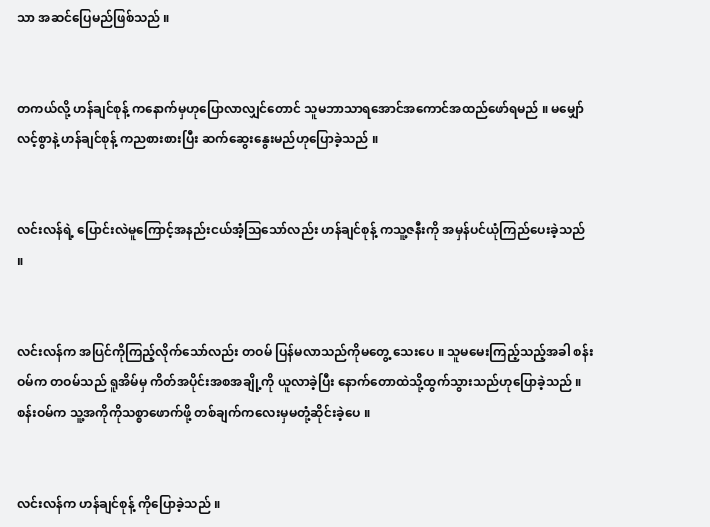သာ အဆင်ပြေမည်ဖြစ်သည် ။


တကယ်လို့ ဟန်ချင်စုန့် ကနောက်မှဟုပြောလာလျှင်တောင် သူမဘာသာရအောင်အကောင်အထည်ဖော်ရမည် ။ မမျှော်လင့်စွာနဲ့ ဟန်ချင်စုန့် ကညစားစားပြီး ဆက်ဆွေးနွေးမည်ဟုပြောခဲ့သည် ။


လင်းလန်ရဲ့ ပြောင်းလဲမူကြောင့်အနည်းငယ်အံ့သြသော်လည်း ဟန်ချင်စုန့် ကသူ့ဇနီးကို အမှန်ပင်ယုံကြည်ပေးခဲ့သည် ။


လင်းလန်က အပြင်ကိုကြည့်လိုက်သော်လည်း တဝမ် ပြန်မလာသည်ကိုမတွေ့ သေးပေ ။ သူမမေးကြည့်သည့်အခါ စန်းဝမ်က တဝမ်သည် ရူအိမ်မှ ကိတ်အပိုင်းအစအချို့ကို ယူလာခဲ့ပြီး နောက်တောထဲသို့ထွက်သွားသည်ဟုပြောခဲ့သည် ။ စန်းဝမ်က သူ့အကိုကိုသစ္စာဖောက်ဖို့ တစ်ချက်ကလေးမှမတုံ့ဆိုင်းခဲ့ပေ ။


လင်းလန်က ဟန်ချင်စုန့် ကိုပြောခဲ့သည် ။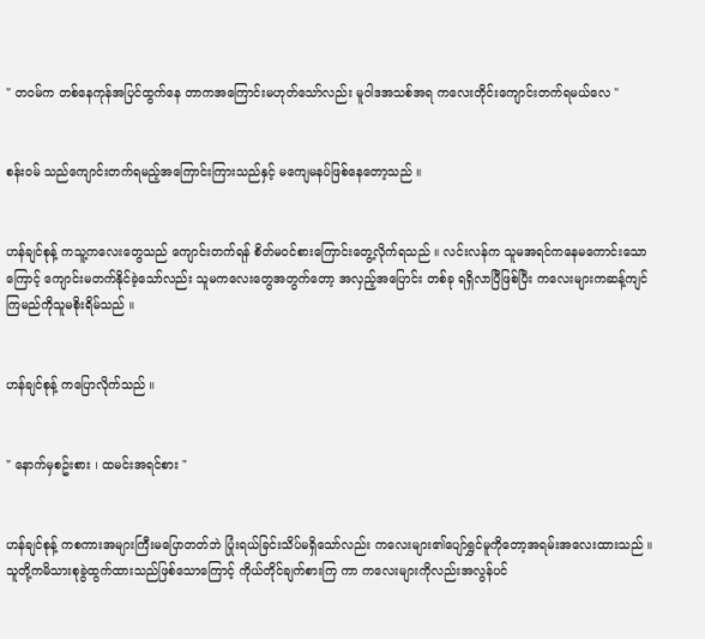" တဝမ်က တစ်နေကုန်အပြင်ထွက်နေ တာကအကြောင်းမဟုတ်သော်လည်း မူဝါဒအသစ်အရ ကလေးတိုင်းကျောင်းတက်ရမယ်လေ "


စန်းဝမ် သည်ကျောင်းတက်ရမည့်အကြောင်းကြားသည်နှင့် မကျေမနပ်ဖြစ်နေတော့သည် ။


ဟန်ချင်စုန့် ကသူ့ကလေးတွေသည် ကျောင်းတက်ရန် စိတ်မဝင်စားကြောင်းတွေ့လိုက်ရသည် ။ လင်းလန်က သူမအရင်ကနေမကောင်းသောကြောင့် ကျောင်းမတက်နိုင်ခဲ့သော်လည်း သူမကလေးတွေအတွက်တော့ အလှည့်အပြောင်း တစ်ခု ရရှိလာပြီဖြစ်ပြီး ကလေးများကဆန့်ကျင်ကြမည်ကိုသူမစိုးရိမ်သည် ။


ဟန်ချင်စုန့် ကပြောလိုက်သည် ။


" နောက်မှစဥ်းစား ၊ ထမင်းအရင်စား "


ဟန်ချင်စုန့် ကစကားအများကြီးမပြောတတ်ဘဲ ပြုံးရယ်ခြင်းသိပ်မရှိသော်လည်း ကလေးများ၏ပျော်ရွှင်မူကိုတော့အရမ်းအလေးထားသည် ။ သူတို့ကမိသားစုခွဲထွက်ထားသည်ဖြစ်သောကြောင့် ကိုယ်တိုင်ချက်စားကြ ကာ ကလေးများကိုလည်းအလွန်ပင်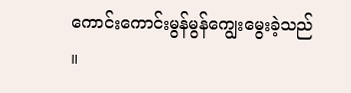ကောင်းကောင်းမွန်မွန်ကျွေးမွေးခဲ့သည် ။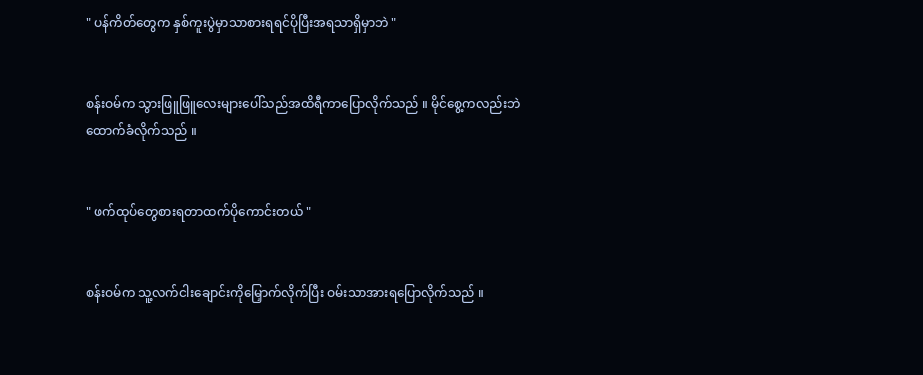" ပန်ကိတ်တွေက နှစ်ကူးပွဲမှာသာစားရရင်ပိုပြီးအရသာရှိမှာဘဲ "


စန်းဝမ်က သွားဖြူဖြူလေးများပေါ်သည်အထိရီကာပြောလိုက်သည် ။ မိုင်စွေ့ကလည်းဘဲ ထောက်ခံလိုက်သည် ။


" ဖက်ထုပ်တွေစားရတာထက်ပိုကောင်းတယ် "


စန်းဝမ်က သူ့လက်ငါးချောင်းကိုမြှောက်လိုက်ပြီး ဝမ်းသာအားရပြောလိုက်သည် ။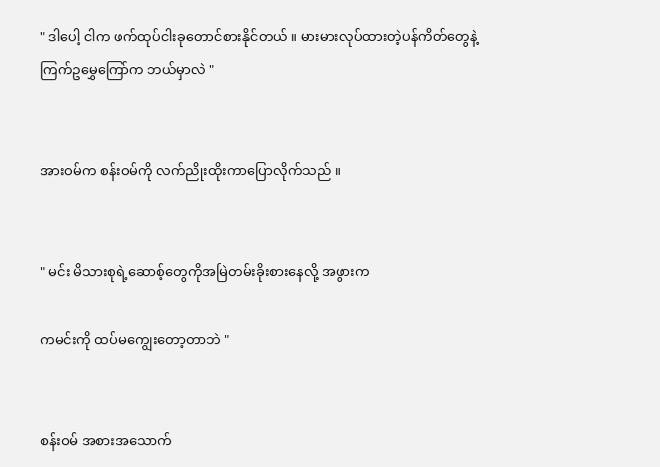" ဒါပေါ့ ငါက ဖက်ထုပ်ငါးခုတောင်စားနိုင်တယ် ။ မားမားလုပ်ထားတဲ့ပန်ကိတ်တွေနဲ့ ကြက်ဥမွှေကြော်က ဘယ်မှာလဲ "


အားဝမ်က စန်းဝမ်ကို လက်ညိုးထိုးကာပြောလိုက်သည် ။


" မင်း မိသားစုရဲ့ဆောစ့်တွေကိုအမြဲတမ်းခိုးစားနေလို့ အဖွားက

ကမင်းကို ထပ်မကျွေးတော့တာဘဲ "


စန်းဝမ် အစားအသောက်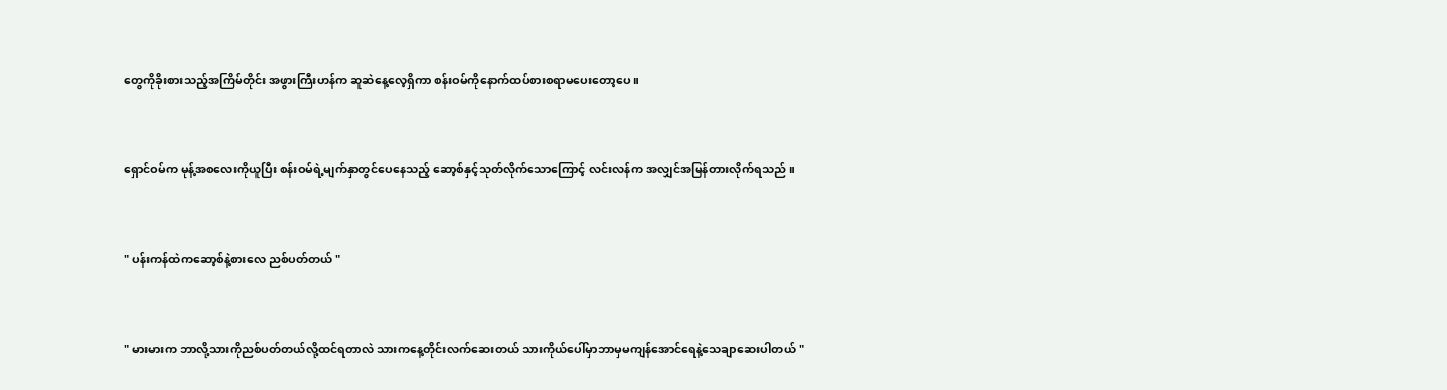တွေကိုခိုးစားသည့်အကြိမ်တိုင်း အဖွားကြီးဟန်က ဆူဆဲနေ့လေ့ရှိကာ စန်းဝမ်ကိုနောက်ထပ်စားစရာမပေးတော့ပေ ။


ရှောင်ဝမ်က မုန့်အစလေးကိုယူပြီး စန်းဝမ်ရဲ့မျက်နှာတွင်ပေနေသည့် ဆော့စ်နှင့်သုတ်လိုက်သောကြောင့် လင်းလန်က အလျှင်အမြန်တားလိုက်ရသည် ။


" ပန်းကန်ထဲကဆော့စ်နဲ့စားလေ ညစ်ပတ်တယ် "


" မားမားက ဘာလို့သားကိုညစ်ပတ်တယ်လို့ထင်ရတာလဲ သားကနေ့တိုင်းလက်ဆေးတယ် သားကိုယ်ပေါ်မှာဘာမှမကျန်အောင်ရေနဲ့သေချာဆေးပါတယ် "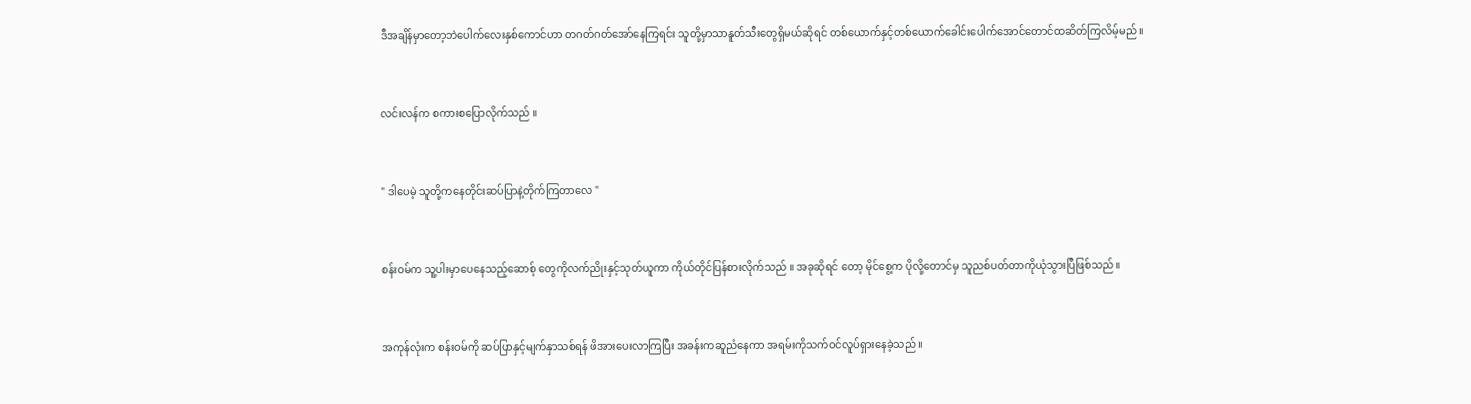ဒီအချိန်မှာတော့ဘဲပေါက်လေးနှစ်ကောင်ဟာ တဂတ်ဂတ်အော်နေကြရင်း သူတို့မှာသာနူတ်သီးတွေရှိမယ်ဆိုရင် တစ်ယောက်နှင့်တစ်ယောက်ခေါင်းပေါက်အောင်တောင်ထဆိတ်ကြလိမ့်မည်။


လင်းလန်က စကားစပြောလိုက်သည် ။


" ဒါပေမဲ့ သူတို့ကနေတိုင်းဆပ်ပြာနဲ့တိုက်ကြတာလေ "


စန်းဝမ်က သူ့ပါးမှာပေနေသည့်ဆောစ့် တွေကိုလက်ညိုးနှင့်သုတ်ယူကာ ကိုယ်တိုင်ပြန်စားလိုက်သည် ။ အခုဆိုရင် တော့ မိုင်စွေ့က ပိုလို့တောင်မှ သူညစ်ပတ်တာကိုယုံသွားပြီဖြစ်သည် ။


အကုန်လုံးက စန်းဝမ်ကို ဆပ်ပြာနှင့်မျက်နှာသစ်ရန် ဖိအားပေးလာကြပြီး အခန်းကဆူညံနေကာ အရမ်းကိုသက်ဝင်လူပ်ရှားနေခဲ့သည် ။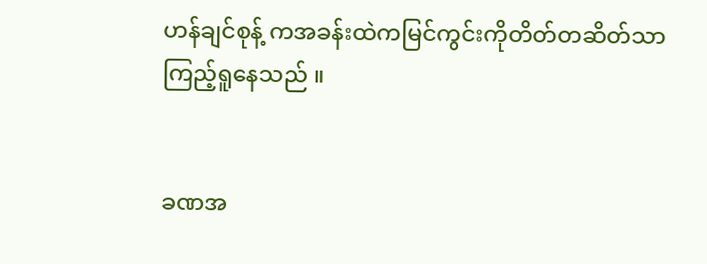ဟန်ချင်စုန့် ကအခန်းထဲကမြင်ကွင်းကိုတိတ်တဆိတ်သာကြည့်ရူနေသည် ။


ခဏအ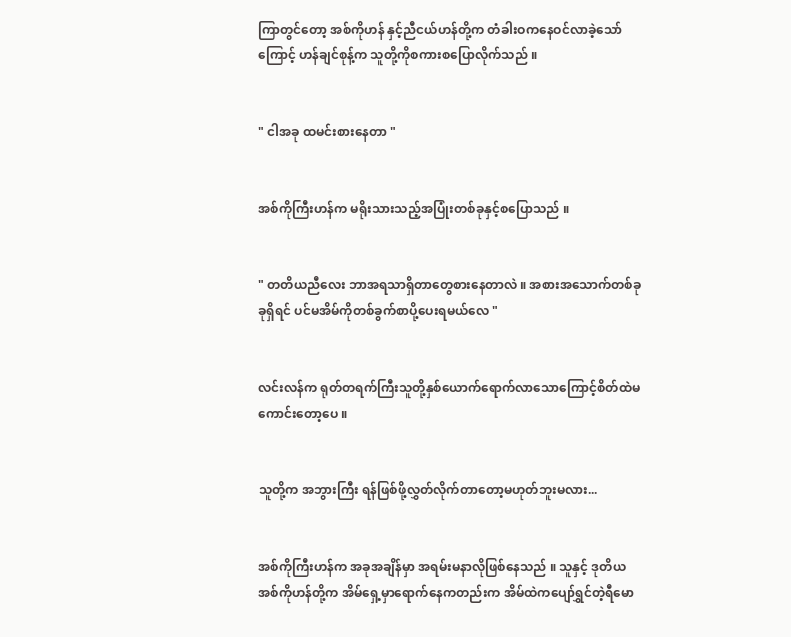ကြာတွင်တော့ အစ်ကိုဟန် နှင့်ညီငယ်ဟန်တို့က တံခါးဝကနေဝင်လာခဲ့သော်ကြောင့် ဟန်ချင်စုန့်က သူတို့ကိုစကားစပြောလိုက်သည် ။


" ငါအခု ထမင်းစားနေတာ "


အစ်ကိုကြီးဟန်က မရိုးသားသည့်အပြုံးတစ်ခုနှင့်စပြောသည် ။


" တတိယညီလေး ဘာအရသာရှိတာတွေစားနေတာလဲ ။ အစားအသောက်တစ်ခုခုရှိရင် ပင်မအိမ်ကိုတစ်ခွက်စာပို့ပေးရမယ်လေ "


လင်းလန်က ရုတ်တရက်ကြီးသူတို့နှစ်ယောက်ရောက်လာသောကြောင့်စိတ်ထဲမကောင်းတော့ပေ ။


သူတို့က အဘွားကြီး ရန်ဖြစ်ဖို့လွှတ်လိုက်တာတော့မဟုတ်ဘူးမလား...


အစ်ကိုကြီးဟန်က အခုအချိန်မှာ အရမ်းမနာလိုဖြစ်နေသည် ။ သူနှင့် ဒုတိယအစ်ကိုဟန်တို့က အိမ်ရှေ့မှာရောက်နေကတည်းက အိမ်ထဲကပျော်ရွှင်တဲ့ရီမော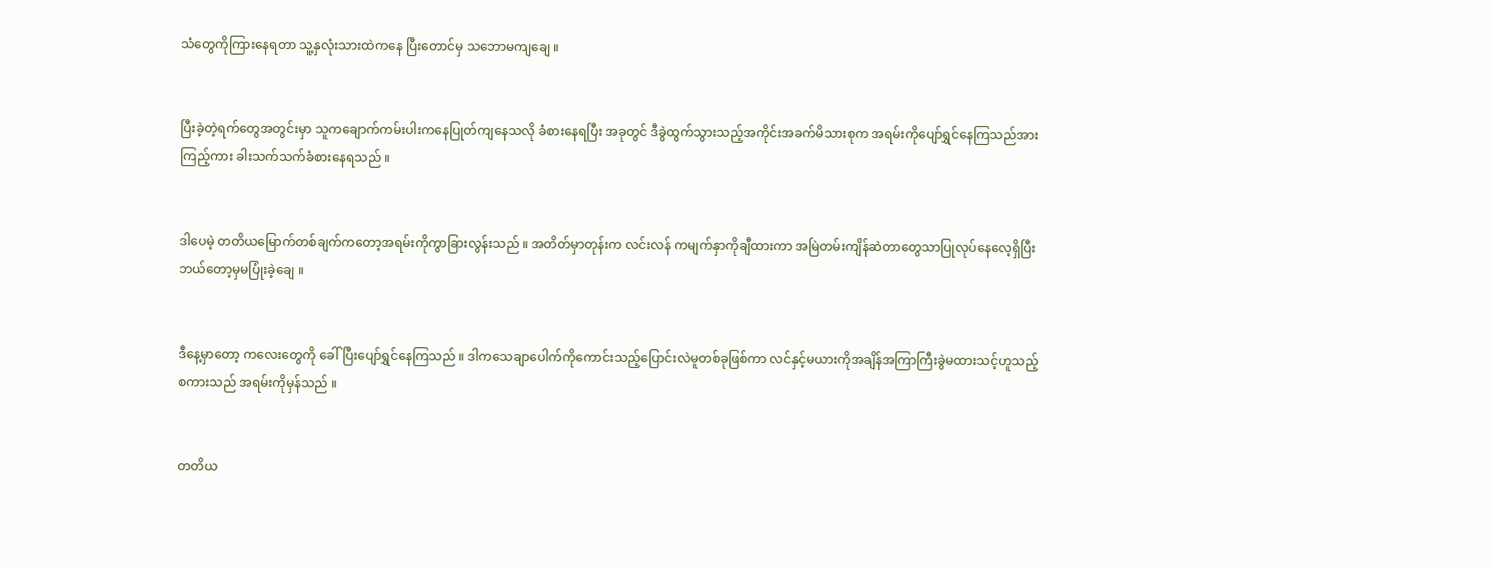သံတွေကိုကြားနေရတာ သူ့နှလုံးသားထဲကနေ ပြီးတောင်မှ သဘောမကျချေ ။


ပြီးခဲ့တဲ့ရက်တွေအတွင်းမှာ သူကချောက်ကမ်းပါးကနေပြုတ်ကျနေသလို ခံစားနေရပြီး အခုတွင် ဒီခွဲထွက်သွားသည့်အကိုင်းအခက်မိသားစုက အရမ်းကိုပျော်ရွှင်နေကြသည်အားကြည့်ကား ခါးသက်သက်ခံစားနေရသည် ။


ဒါပေမဲ့ တတိယမြောက်တစ်ချက်ကတော့အရမ်းကိုကွာခြားလွန်းသည် ။ အတိတ်မှာတုန်းက လင်းလန် ကမျက်နှာကိုချီထားကာ အမြဲတမ်းကျိန်ဆဲတာတွေသာပြုလုပ်နေလေ့ရှိပြီး ဘယ်တော့မှမပြုံးခဲ့ချေ ။


ဒီနေ့မှာတော့ ကလေးတွေကို ခေါ်ပြီးပျော်ရွှင်နေကြသည် ။ ဒါကသေချာပေါက်ကိုကောင်းသည့်ပြောင်းလဲမူတစ်ခုဖြစ်ကာ လင်နှင့်မယားကိုအချိန်အကြာကြီးခွဲမထားသင့်ဟူသည့်စကားသည် အရမ်းကိုမှန်သည် ။


တတိယ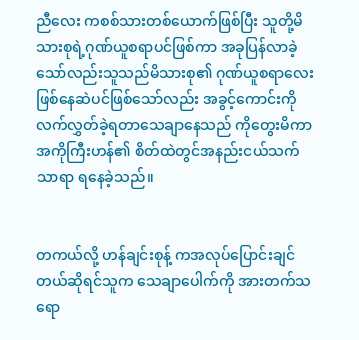ညီလေး ကစစ်သားတစ်ယောက်ဖြစ်ပြီး သူတို့မိသားစုရဲ့ဂုဏ်ယူစရာပင်ဖြစ်ကာ အခုပြန်လာခဲ့သော်လည်းသူသည်မိသားစု၏ ဂုဏ်ယူစရာလေးဖြစ်နေဆဲပင်ဖြစ်သော်လည်း အခွင့်ကောင်းကို လက်လွှတ်ခဲ့ရတာသေချာနေသည် ကိုတွေးမိကာ အကိုကြီးဟန်၏ စိတ်ထဲတွင်အနည်းငယ်သက်သာရာ ရနေခဲ့သည်။


တကယ်လို့ ဟန်ချင်းစုန့် ကအလုပ်ပြောင်းချင်တယ်ဆိုရင်သူက သေချာပေါက်ကို အားတက်သရော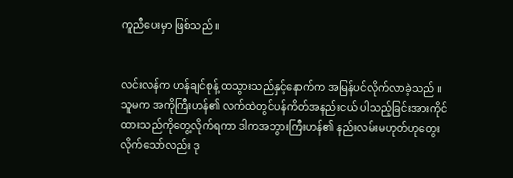ကူညီပေးမှာ ဖြစ်သည် ။


လင်းလန်က ဟန်ချင်စုန့် ထသွားသည်နှင့်နောက်က အမြန်ပင်လိုက်လာခဲ့သည် ။ သူမက အကိုကြီးဟန်၏ လက်ထဲတွင်ပန်ကိတ်အနည်းငယ် ပါသည့်ခြင်းအားကိုင်ထားသည်ကိုတွေ့လိုက်ရကာ ဒါကအဘွားကြီးဟန်၏ နည်းလမ်းမဟုတ်ဟုတွေးလိုက်သော်လည်း ဒု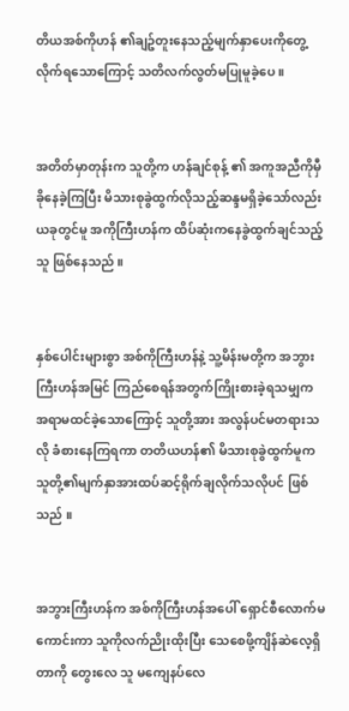တိယအစ်ကိုဟန် ၏ချဥ်တူးနေသည့်မျက်နှာပေးကိုတွေ့လိုက်ရသောကြောင့် သတိလက်လွတ်မပြုမူခဲ့ပေ ။


အတိတ်မှာတုန်းက သူတို့က ဟန်ချင်စုန့် ၏ အကူအညီကိုမှီခိုနေခဲ့ကြပြီး မိသားစုခွဲထွက်လိုသည့်ဆန္ဒမရှိခဲ့သော်လည်း ယခုတွင်မူ အကိုကြီးဟန်က ထိပ်ဆုံးကနေခွဲထွက်ချင်သည့်သူ ဖြစ်နေသည် ။


နှစ်ပေါင်းများစွာ အစ်ကိုကြီးဟန်နဲ့ သူ့မိန်းမတို့က အဘွားကြီးဟန်အမြင် ကြည်စေရန်အတွက်ကြိုးစားခဲ့ရသမျှက အရာမထင်ခဲ့သောကြောင့် သူတို့အား အလွန်ပင်မတရားသလို ခံစားနေကြရကာ တတိယဟန်၏ မိသားစုခွဲထွက်မူက သူတို့၏မျက်နှာအားထပ်ဆင့်ရိုက်ချလိုက်သလိုပင် ဖြစ်သည် ။


အဘွားကြီးဟန်က အစ်ကိုကြီးဟန်အပေါ် ရှောင်စီလောက်မကောင်းကာ သူကိုလက်ညိုးထိုးပြီး သေစေဖို့ကျိန်ဆဲလေ့ရှိတာကို တွေးလေ သူ မကျေနပ်လေ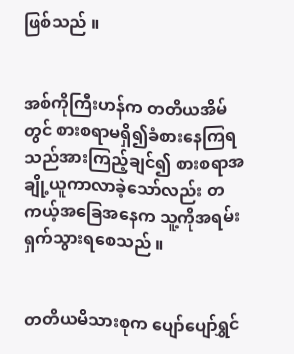ဖြစ်သည် ။


အစ်ကိုကြီးဟန်က တတိယအိမ်တွင် စားစရာမရှိ၍ခံစားနေကြရသည်အားကြည့်ချင်၍ စားစရာအချို့ယူကာလာခဲ့သော်လည်း တကယ့်အခြေအနေက သူ့ကိုအရမ်းရှက်သွားရစေသည် ။


တတိယမိသားစုက ပျော်ပျော်ရွှင်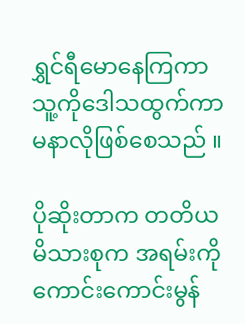ရွှင်ရီမောနေကြကာ သူ့ကိုဒေါသထွက်ကာမနာလိုဖြစ်စေသည် ။

ပိုဆိုးတာက တတိယမိသားစုက အရမ်းကိုကောင်းကောင်းမွန်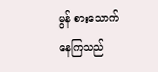မွန် စားသောက်နေကြသည်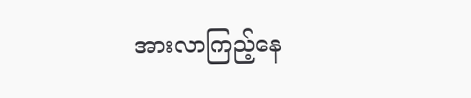အားလာကြည့်နေ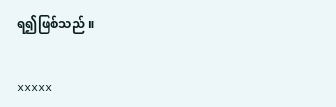ရ၍ဖြစ်သည် ။


xxxxx